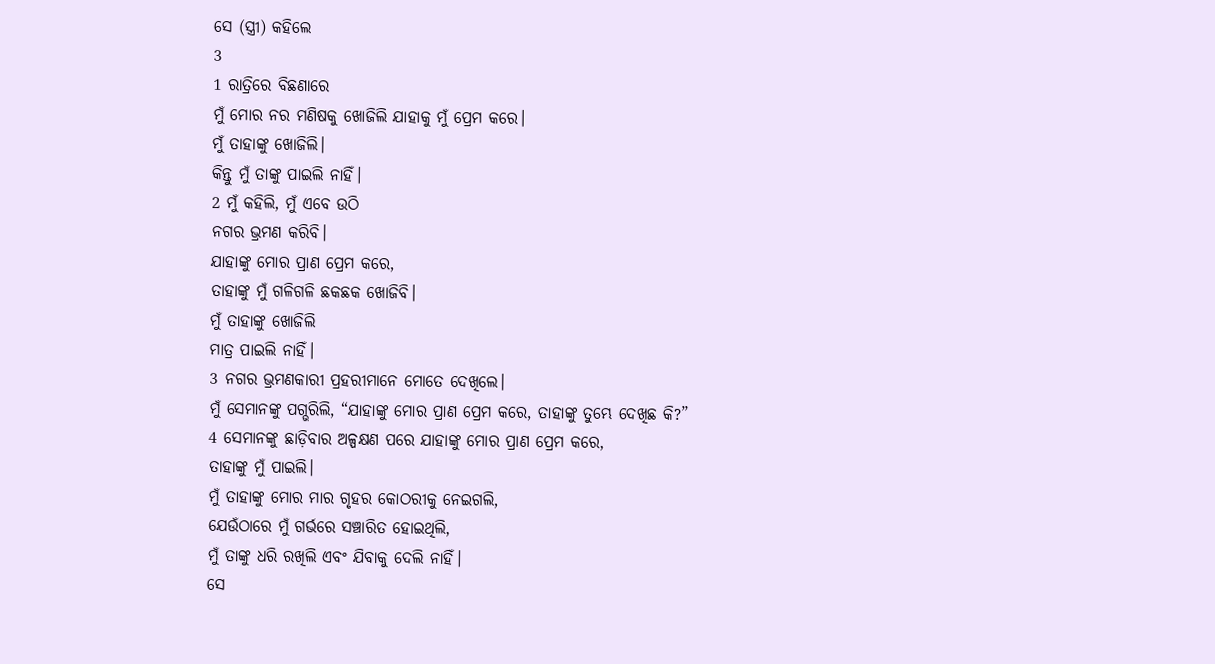ସେ (ସ୍ତ୍ରୀ) କହିଲେ
3
1 ରାତ୍ରିରେ ବିଛଣାରେ
ମୁଁ ମୋର ନର ମଣିଷକୁ ଖୋଜିଲି ଯାହାକୁ ମୁଁ ପ୍ରେମ କରେ।
ମୁଁ ତାହାଙ୍କୁ ଖୋଜିଲି।
କିନ୍ତୁ ମୁଁ ତାଙ୍କୁ ପାଇଲି ନାହିଁ।
2 ମୁଁ କହିଲି, ମୁଁ ଏବେ ଉଠି
ନଗର ଭ୍ରମଣ କରିବି।
ଯାହାଙ୍କୁ ମୋର ପ୍ରାଣ ପ୍ରେମ କରେ,
ତାହାଙ୍କୁ ମୁଁ ଗଳିଗଳି ଛକଛକ ଖୋଜିବି।
ମୁଁ ତାହାଙ୍କୁ ଖୋଜିଲି
ମାତ୍ର ପାଇଲି ନାହିଁ।
3 ନଗର ଭ୍ରମଣକାରୀ ପ୍ରହରୀମାନେ ମୋତେ ଦେଖିଲେ।
ମୁଁ ସେମାନଙ୍କୁ ପଗ୍ଭରିଲି, “ଯାହାଙ୍କୁ ମୋର ପ୍ରାଣ ପ୍ରେମ କରେ, ତାହାଙ୍କୁ ତୁମ୍ଭେ ଦେଖିଛ କି?”
4 ସେମାନଙ୍କୁ ଛାଡ଼ିବାର ଅଳ୍ପକ୍ଷଣ ପରେ ଯାହାଙ୍କୁ ମୋର ପ୍ରାଣ ପ୍ରେମ କରେ,
ତାହାଙ୍କୁ ମୁଁ ପାଇଲି।
ମୁଁ ତାହାଙ୍କୁ ମୋର ମାର ଗୃହର କୋଠରୀକୁ ନେଇଗଲି,
ଯେଉଁଠାରେ ମୁଁ ଗର୍ଭରେ ସଞ୍ଚାରିତ ହୋଇଥିଲି,
ମୁଁ ତାଙ୍କୁ ଧରି ରଖିଲି ଏବଂ ଯିବାକୁ ଦେଲି ନାହିଁ।
ସେ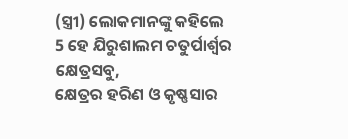(ସ୍ତ୍ରୀ) ଲୋକମାନଙ୍କୁ କହିଲେ
5 ହେ ଯିରୁଶାଲମ ଚତୁର୍ପାର୍ଶ୍ୱର କ୍ଷେତ୍ରସବୁ,
କ୍ଷେତ୍ରର ହରିଣ ଓ କୃଷ୍ଣସାର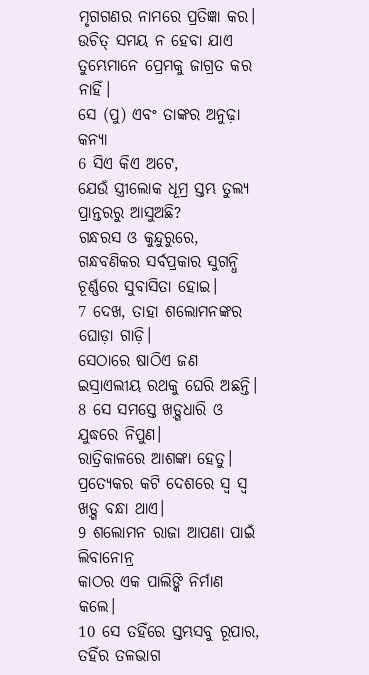ମୃଗଗଣର ନାମରେ ପ୍ରତିଜ୍ଞା କର।
ଉଚିତ୍ ସମୟ ନ ହେବା ଯାଏ
ତୁମ୍ଭେମାନେ ପ୍ରେମକୁ ଜାଗ୍ରତ କର ନାହିଁ।
ସେ (ପୁ) ଏବଂ ତାଙ୍କର ଅନୁଢ଼ା କନ୍ୟା
6 ସିଏ କିଏ ଅଟେ,
ଯେଉଁ ସ୍ତ୍ରୀଲୋକ ଧୂମ୍ର ସ୍ତମ୍ଭ ତୁଲ୍ୟ ପ୍ରାନ୍ତରରୁ ଆସୁଅଛି?
ଗନ୍ଧରସ ଓ କୁନ୍ଦୁରୁରେ,
ଗନ୍ଧବଣିକର ସର୍ବପ୍ରକାର ସୁଗନ୍ଧି ଚୂର୍ଣ୍ଣରେ ସୁବାସିତା ହୋଇ।
7 ଦେଖ, ତାହା ଶଲୋମନଙ୍କର ଘୋଡ଼ା ଗାଡ଼ି।
ସେଠାରେ ଷାଠିଏ ଜଣ ଇସ୍ରାଏଲୀୟ ରଥକୁ ଘେରି ଅଛନ୍ତି।
8 ସେ ସମସ୍ତେ ଖଡ଼୍ଗଧାରି ଓ ଯୁଦ୍ଧରେ ନିପୁଣ।
ରାତ୍ରିକାଳରେ ଆଶଙ୍କା ହେତୁ।
ପ୍ରତ୍ୟେକର କଟି ଦେଶରେ ସ୍ୱ ସ୍ୱ ଖଡ଼୍ଗ ବନ୍ଧା ଥାଏ।
9 ଶଲୋମନ ରାଜା ଆପଣା ପାଇଁ ଲିବାନୋନ୍ର
କାଠର ଏକ ପାଲିଙ୍କି ନିର୍ମାଣ କଲେ।
10 ସେ ତହିଁରେ ସ୍ତମ୍ଭସବୁ ରୂପାର,
ତହିଁର ତଳଭାଗ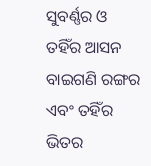ସୁବର୍ଣ୍ଣର ଓ ତହିଁର ଆସନ ବାଇଗଣି ରଙ୍ଗର
ଏବଂ ତହିଁର ଭିତର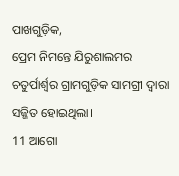ପାଖଗୁଡ଼ିକ,
ପ୍ରେମ ନିମନ୍ତେ ଯିରୁଶାଲମର ଚତୁର୍ପାର୍ଶ୍ୱର ଗ୍ରାମଗୁଡ଼ିକ ସାମଗ୍ରୀ ଦ୍ୱାରା ସଜ୍ଜିତ ହୋଇଥିଲା।
11 ଆଗୋ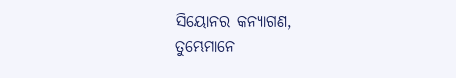ସିୟୋନର କନ୍ୟାଗଣ,
ତୁମ୍ଭେମାନେ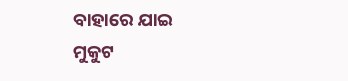ବାହାରେ ଯାଇ
ମୁକୁଟ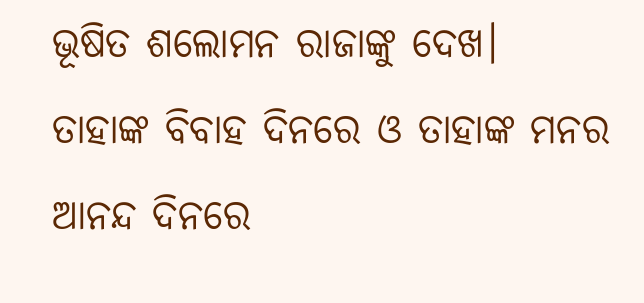ଭୂଷିତ ଶଲୋମନ ରାଜାଙ୍କୁ ଦେଖ।
ତାହାଙ୍କ ବିବାହ ଦିନରେ ଓ ତାହାଙ୍କ ମନର ଆନନ୍ଦ ଦିନରେ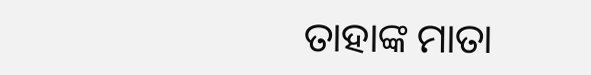ତାହାଙ୍କ ମାତା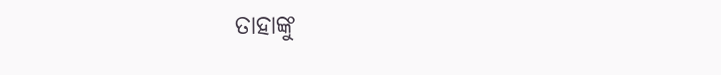ତାହାଙ୍କୁ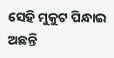ସେହି ମୁକୁଟ ପିନ୍ଧାଇ ଅଛନ୍ତି